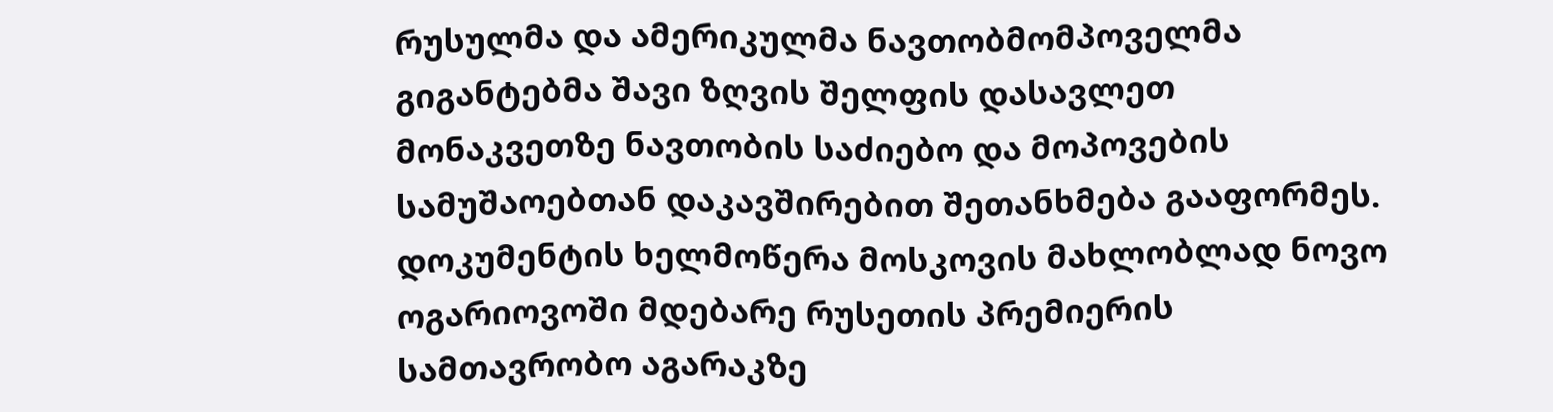რუსულმა და ამერიკულმა ნავთობმომპოველმა გიგანტებმა შავი ზღვის შელფის დასავლეთ მონაკვეთზე ნავთობის საძიებო და მოპოვების სამუშაოებთან დაკავშირებით შეთანხმება გააფორმეს. დოკუმენტის ხელმოწერა მოსკოვის მახლობლად ნოვო ოგარიოვოში მდებარე რუსეთის პრემიერის სამთავრობო აგარაკზე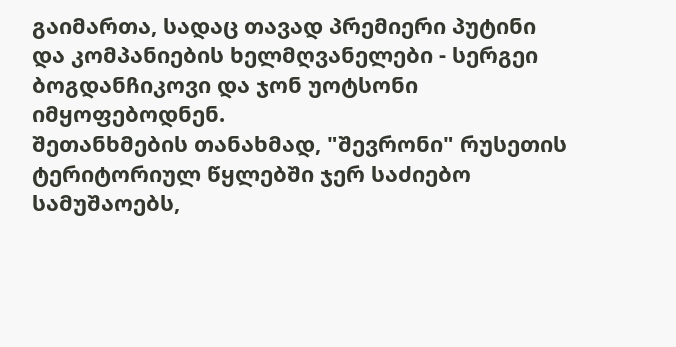გაიმართა, სადაც თავად პრემიერი პუტინი და კომპანიების ხელმღვანელები - სერგეი ბოგდანჩიკოვი და ჯონ უოტსონი იმყოფებოდნენ.
შეთანხმების თანახმად, "შევრონი" რუსეთის ტერიტორიულ წყლებში ჯერ საძიებო სამუშაოებს,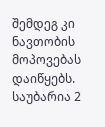შემდეგ კი ნავთობის მოპოვებას დაიწყებს. საუბარია 2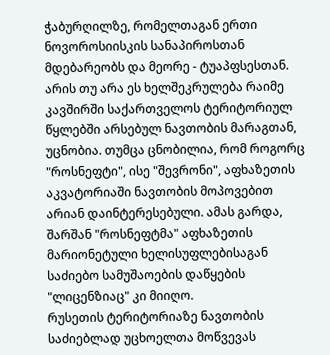ჭაბურღილზე, რომელთაგან ერთი ნოვოროსიისკის სანაპიროსთან მდებარეობს და მეორე - ტუაპფსესთან.
არის თუ არა ეს ხელშეკრულება რაიმე კავშირში საქართველოს ტერიტორიულ წყლებში არსებულ ნავთობის მარაგთან, უცნობია. თუმცა ცნობილია, რომ როგორც "როსნეფტი", ისე "შევრონი", აფხაზეთის აკვატორიაში ნავთობის მოპოვებით არიან დაინტერესებული. ამას გარდა, შარშან "როსნეფტმა" აფხაზეთის მარიონეტული ხელისუფლებისაგან საძიებო სამუშაოების დაწყების "ლიცენზიაც" კი მიიღო.
რუსეთის ტერიტორიაზე ნავთობის საძიებლად უცხოელთა მოწვევას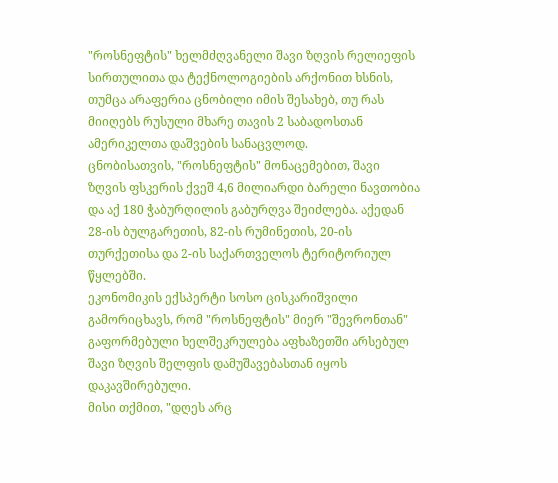"როსნეფტის" ხელმძღვანელი შავი ზღვის რელიეფის სირთულითა და ტექნოლოგიების არქონით ხსნის, თუმცა არაფერია ცნობილი იმის შესახებ, თუ რას მიიღებს რუსული მხარე თავის 2 საბადოსთან ამერიკელთა დაშვების სანაცვლოდ.
ცნობისათვის, "როსნეფტის" მონაცემებით, შავი ზღვის ფსკერის ქვეშ 4,6 მილიარდი ბარელი ნავთობია და აქ 180 ჭაბურღილის გაბურღვა შეიძლება. აქედან 28-ის ბულგარეთის, 82-ის რუმინეთის, 20-ის თურქეთისა და 2-ის საქართველოს ტერიტორიულ წყლებში.
ეკონომიკის ექსპერტი სოსო ცისკარიშვილი გამორიცხავს, რომ "როსნეფტის" მიერ "შევრონთან" გაფორმებული ხელშეკრულება აფხაზეთში არსებულ შავი ზღვის შელფის დამუშავებასთან იყოს დაკავშირებული.
მისი თქმით, "დღეს არც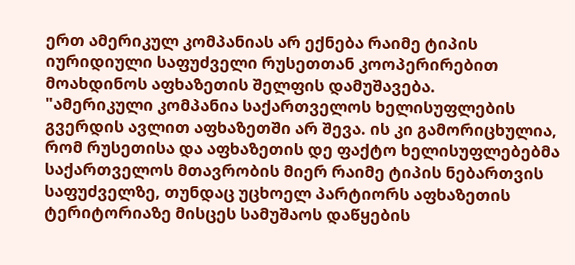ერთ ამერიკულ კომპანიას არ ექნება რაიმე ტიპის იურიდიული საფუძველი რუსეთთან კოოპერირებით მოახდინოს აფხაზეთის შელფის დამუშავება.
"ამერიკული კომპანია საქართველოს ხელისუფლების გვერდის ავლით აფხაზეთში არ შევა. ის კი გამორიცხულია, რომ რუსეთისა და აფხაზეთის დე ფაქტო ხელისუფლებებმა საქართველოს მთავრობის მიერ რაიმე ტიპის ნებართვის საფუძველზე, თუნდაც უცხოელ პარტიორს აფხაზეთის ტერიტორიაზე მისცეს სამუშაოს დაწყების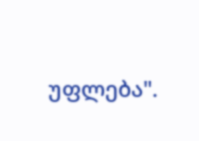უფლება".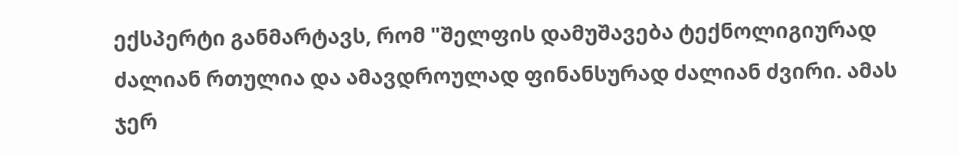ექსპერტი განმარტავს, რომ "შელფის დამუშავება ტექნოლიგიურად ძალიან რთულია და ამავდროულად ფინანსურად ძალიან ძვირი. ამას ჯერ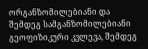ორგანზომილებიანი და შემდეგ სამგანზომილებიანი გეოფიზიკური კვლევა, შემდეგ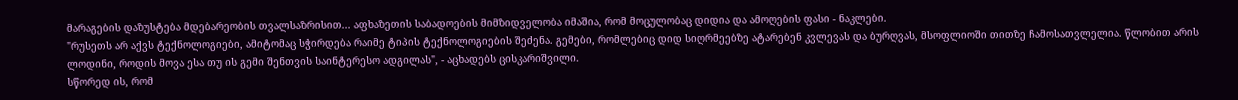მარაგების დაზუსტება მდებარეობის თვალსაზრისით... აფხაზეთის საბადოების მიმზიდველობა იმაშია, რომ მოცულობაც დიდია და ამოღების ფასი - ნაკლები.
"რუსეთს არ აქვს ტექნოლოგიები, ამიტომაც სჭირდება რაიმე ტიპის ტექნოლოგიების შეძენა. გემები, რომლებიც დიდ სიღრმეებზე ატარებენ კვლევას და ბურღვას, მსოფლიოში თითზე ჩამოსათვლელია. წლობით არის ლოდინი, როდის მოვა ესა თუ ის გემი შენთვის საინტერესო ადგილას", - აცხადებს ცისკარიშვილი.
სწორედ ის, რომ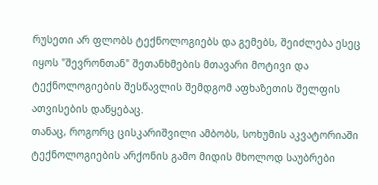რუსეთი არ ფლობს ტექნოლოგიებს და გემებს, შეიძლება ესეც იყოს "შევრონთან" შეთანხმების მთავარი მოტივი და ტექნოლოგიების შესწავლის შემდგომ აფხაზეთის შელფის ათვისების დაწყებაც.
თანაც, როგორც ცისკარიშვილი ამბობს, სოხუმის აკვატორიაში ტექნოლოგიების არქონის გამო მიდის მხოლოდ საუბრები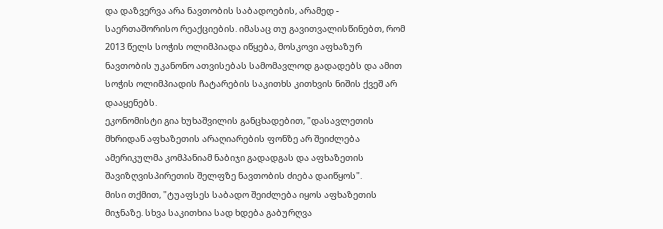და დაზვერვა არა ნავთობის საბადოების, არამედ - საერთაშორისო რეაქციების. იმასაც თუ გავითვალისწინებთ, რომ 2013 წელს სოჭის ოლიმპიადა იწყება, მოსკოვი აფხაზურ ნავთობის უკანონო ათვისებას სამომავლოდ გადადებს და ამით სოჭის ოლიმპიადის ჩატარების საკითხს კითხვის ნიშის ქვეშ არ დააყენებს.
ეკონომისტი გია ხუხაშვილის განცხადებით, "დასავლეთის მხრიდან აფხაზეთის არაღიარების ფონზე არ შეიძლება ამერიკულმა კომპანიამ ნაბიჯი გადადგას და აფხაზეთის შავიზღვისპირეთის შელფზე ნავთობის ძიება დაიწყოს".
მისი თქმით, "ტუაფსეს საბადო შეიძლება იყოს აფხაზეთის მიჯნაზე. სხვა საკითხია სად ხდება გაბურღვა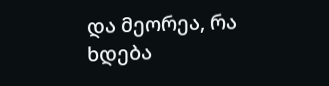და მეორეა, რა ხდება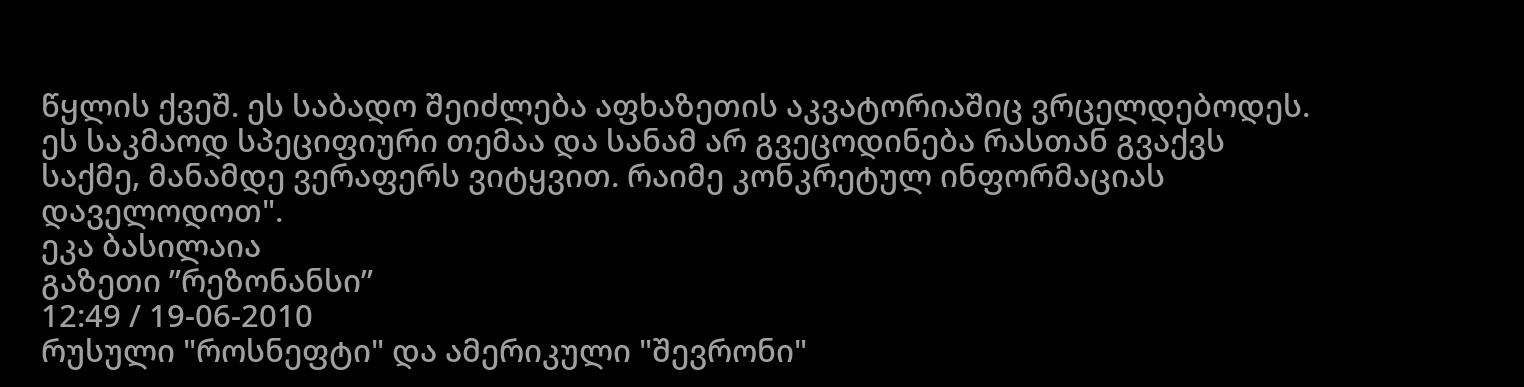წყლის ქვეშ. ეს საბადო შეიძლება აფხაზეთის აკვატორიაშიც ვრცელდებოდეს. ეს საკმაოდ სპეციფიური თემაა და სანამ არ გვეცოდინება რასთან გვაქვს საქმე, მანამდე ვერაფერს ვიტყვით. რაიმე კონკრეტულ ინფორმაციას დაველოდოთ".
ეკა ბასილაია
გაზეთი ”რეზონანსი”
12:49 / 19-06-2010
რუსული "როსნეფტი" და ამერიკული "შევრონი"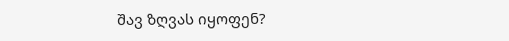შავ ზღვას იყოფენ?